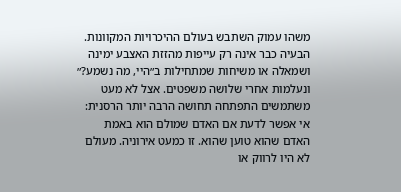משהו עמוק השתבש בעולם ההיכרויות המקוונות. הבעיה כבר אינה רק עייפות מהזזת האצבע ימינה ושמאלה או משיחות שמתחילות ב״היי, מה נשמע?״ ונעלמות אחרי שלושה משפטים. אצל לא מעט משתמשים התפתחה תחושה הרבה יותר הרסנית: אי אפשר לדעת אם האדם שמולם הוא באמת האדם שהוא טוען שהוא. זו כמעט אירוניה. מעולם לא היו לרווק או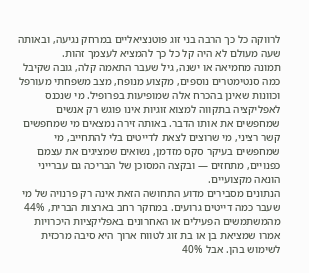לרווקה כל כך הרבה בני זוג פוטנציאליים במרחק נגיעה, ובאותה שעה מעולם לא היה קל כל כך להמציא לעצמך זהות.
תמונה מחמיאה או ישנה, גיל שעבר התאמה קלה, גובה שקיבל כמה סנטימטרים נוספים, מקצוע מנופח, מצב משפחתי מעורפל וכוונות שאינן בהכרח אלה שמופיעות בפרופיל. מי שנכנס לאפליקציה בתקווה למצוא זוגיות אינו פוגש רק אנשים שמחפשים את אותו הדבר. באותה זירה נמצאים מי שמחפשים קשר רציני, מי שרוצים לצאת לדייטים בלי להתחייב, מי שמחפשים בעיקר סקס מזדמן, נשואים שמציגים את עצמם כפנויים, מתחזים — ובקצה המסוכן של הבריכה גם עברייני הונאה מקצועיים.
הנתונים מסבירים מדוע התחושה הזאת אינה רק פרנויה של מי שעבר כמה דייטים גרועים. במחקר רחב בארצות הברית, 44% מהמשתמשים הפעילים או האחרונים באפליקציות היכרויות אמרו שמציאת בן או בת זוג לטווח ארוך היא סיבה מרכזית לשימוש בהן. אבל 40%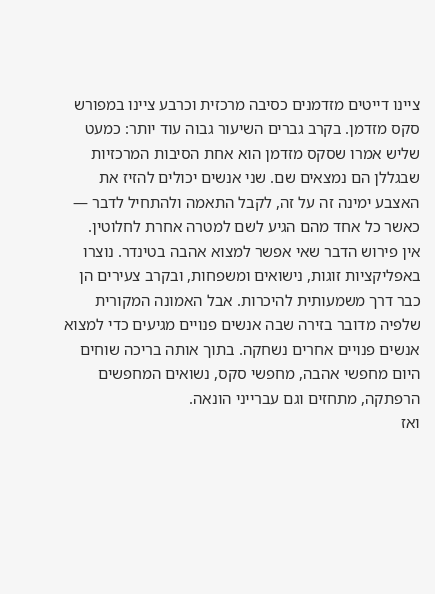ציינו דייטים מזדמנים כסיבה מרכזית וכרבע ציינו במפורש סקס מזדמן. בקרב גברים השיעור גבוה עוד יותר: כמעט שליש אמרו שסקס מזדמן הוא אחת הסיבות המרכזיות שבגללן הם נמצאים שם. שני אנשים יכולים להזיז את האצבע ימינה זה על זה, לקבל התאמה ולהתחיל לדבר — כאשר כל אחד מהם הגיע לשם למטרה אחרת לחלוטין.
אין פירוש הדבר שאי אפשר למצוא אהבה בטינדר. נוצרו באפליקציות זוגות, נישואים ומשפחות, ובקרב צעירים הן כבר דרך משמעותית להיכרות. אבל האמונה המקורית שלפיה מדובר בזירה שבה אנשים פנויים מגיעים כדי למצוא אנשים פנויים אחרים נשחקה. בתוך אותה בריכה שוחים היום מחפשי אהבה, מחפשי סקס, נשואים המחפשים הרפתקה, מתחזים וגם עברייני הונאה.
ואז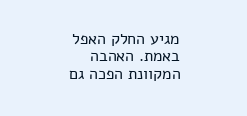מגיע החלק האפל באמת. האהבה המקוונת הפכה גם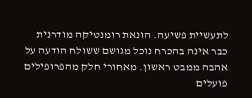לתעשיית פשיעה. הונאת רומנטיקה מודרנית כבר אינה בהכרח נוכל מגושם ששולח הודעה על אהבה ממבט ראשון. מאחורי חלק מהפרופילים פועלים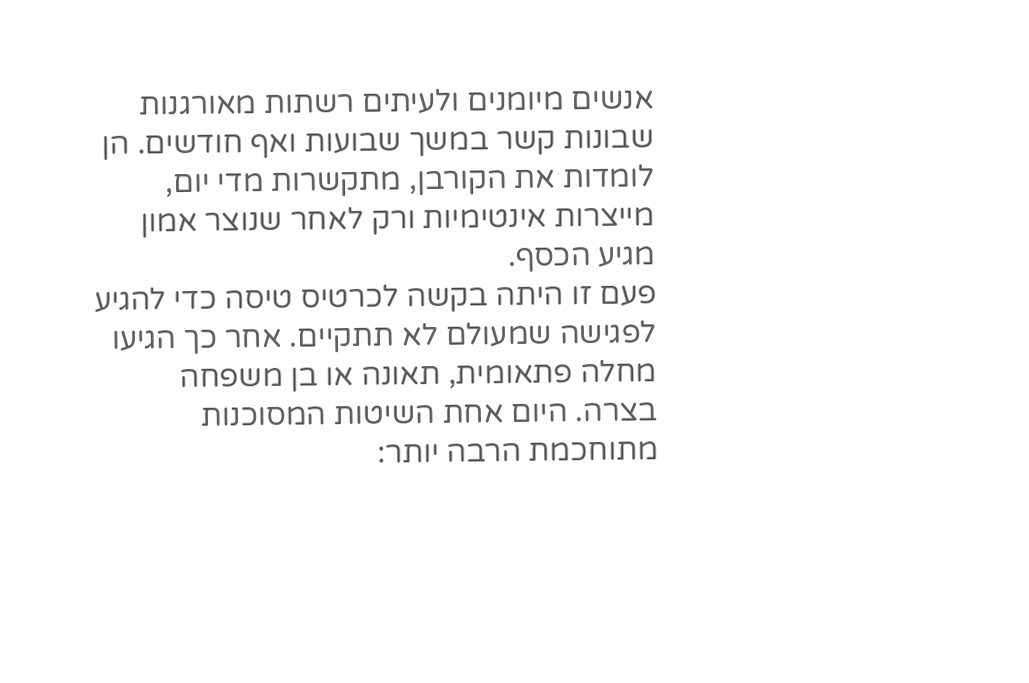אנשים מיומנים ולעיתים רשתות מאורגנות שבונות קשר במשך שבועות ואף חודשים. הן לומדות את הקורבן, מתקשרות מדי יום, מייצרות אינטימיות ורק לאחר שנוצר אמון מגיע הכסף.
פעם זו היתה בקשה לכרטיס טיסה כדי להגיע לפגישה שמעולם לא תתקיים. אחר כך הגיעו מחלה פתאומית, תאונה או בן משפחה בצרה. היום אחת השיטות המסוכנות מתוחכמת הרבה יותר: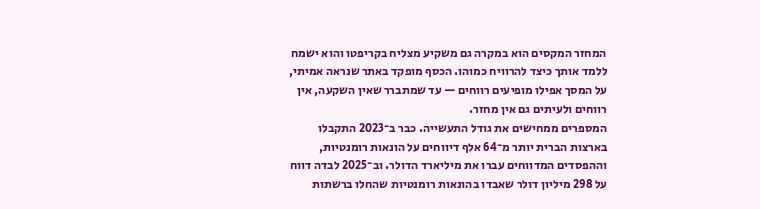המחזר המקסים הוא במקרה גם משקיע מצליח בקריפטו והוא ישמח ללמד אותך כיצד להרוויח כמוהו. הכסף מופקד באתר שנראה אמיתי, על המסך אפילו מופיעים רווחים — עד שמתברר שאין השקעה, אין רווחים ולעיתים גם אין מחזר.
המספרים ממחישים את גודל התעשייה. כבר ב־2023 התקבלו בארצות הברית יותר מ־64 אלף דיווחים על הונאות רומנטיות, וההפסדים המדווחים עברו את מיליארד הדולר. וב־2025 לבדה דווח על 298 מיליון דולר שאבדו בהונאות רומנטיות שהחלו ברשתות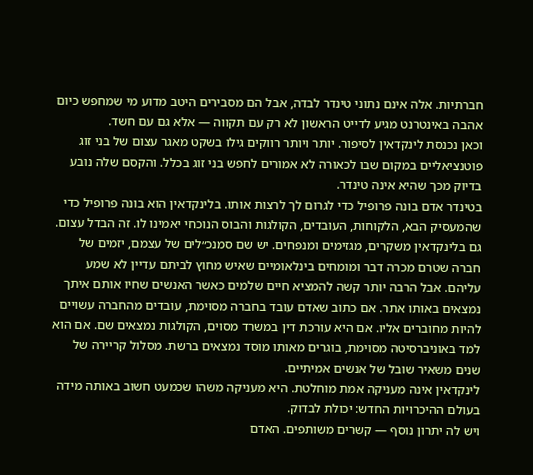חברתיות. אלה אינם נתוני טינדר לבדה, אבל הם מסבירים היטב מדוע מי שמחפש כיום אהבה באינטרנט מגיע לדייט הראשון לא רק עם תקווה — אלא גם עם חשד.
וכאן נכנסת לינקדאין לסיפור. יותר ויותר רווקים גילו בשקט מאגר עצום של בני זוג פוטנציאליים במקום שבו לכאורה לא אמורים לחפש בני זוג בכלל. והקסם שלה נובע בדיוק מכך שהיא אינה טינדר.
בטינדר אדם בונה פרופיל כדי לגרום לך לרצות אותו. בלינקדאין הוא בונה פרופיל כדי שהמעסיק הבא, הלקוחות, העובדים, הקולגות והבוס הנוכחי יאמינו לו. זה הבדל עצום.
גם בלינקדאין משקרים, מגזימים ומנפחים. יש שם סמנכ״לים של עצמם, יזמים של חברה שטרם מכרה דבר ומומחים בינלאומיים שאיש מחוץ לביתם עדיין לא שמע עליהם. אבל הרבה יותר קשה להמציא חיים שלמים כאשר האנשים שחיו אותם איתך נמצאים באותו אתר. אם כתוב שאדם עובד בחברה מסוימת, עובדים מהחברה עשויים להיות מחוברים אליו. אם היא עורכת דין במשרד מסוים, הקולגות נמצאים שם. אם הוא למד באוניברסיטה מסוימת, בוגרים מאותו מוסד נמצאים ברשת. מסלול קריירה של שנים משאיר שובל של אנשים אמיתיים.
לינקדאין אינה מעניקה אמת מוחלטת. היא מעניקה משהו שכמעט חשוב באותה מידה בעולם ההיכרויות החדש: יכולת לבדוק.
ויש לה יתרון נוסף — קשרים משותפים. האדם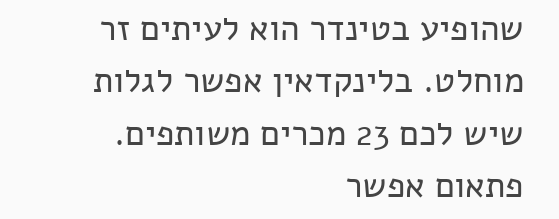שהופיע בטינדר הוא לעיתים זר מוחלט. בלינקדאין אפשר לגלות שיש לכם 23 מכרים משותפים. פתאום אפשר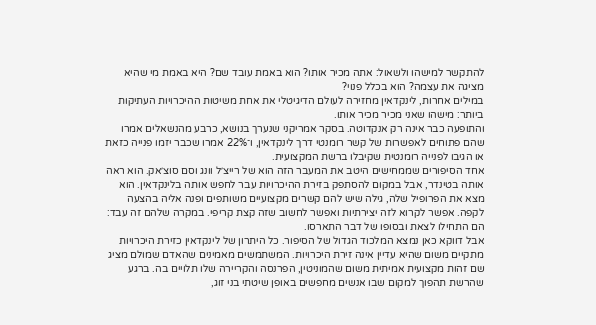להתקשר למישהו ולשאול: אתה מכיר אותו? הוא באמת עובד שם? היא באמת מי שהיא מציגה את עצמה? הוא בכלל פנוי?
במילים אחרות, לינקדאין מחזירה לעולם הדיגיטלי את אחת משיטות ההיכרויות העתיקות ביותר: מישהו שאני מכיר מכיר אותו.
והתופעה כבר אינה רק אנקדוטה. בסקר אמריקני שנערך בנושא, כרבע מהנשאלים אמרו שהם פתוחים לאפשרות של קשר רומנטי דרך לינקדאין, ו־22% אמרו שכבר יזמו פנייה כזאת או הגיבו לפנייה רומנטית שקיבלו ברשת המקצועית.
אחד הסיפורים שממחישים היטב את המעבר הזה הוא של רייצ׳ל וונג וסם סוצ׳אק. הוא ראה אותה בטינדר, אבל במקום להסתפק בזירת ההיכרויות עבר לחפש אותה בלינקדאין. הוא מצא את הפרופיל שלה, גילה שיש להם קשרים מקצועיים משותפים ופנה אליה בהצעה לקפה. אפשר לקרוא לזה יצירתיות ואפשר לחשוב שזה קצת קריפי. במקרה שלהם זה עבד: הם התחילו לצאת ובסופו של דבר התארסו.
אבל דווקא כאן נמצא המלכוד הגדול של הסיפור. כל היתרון של לינקדאין כזירת היכרויות מתקיים משום שהיא עדיין אינה זירת היכרויות. המשתמשים מאמינים שהאדם שמולם מציג שם זהות מקצועית אמיתית משום שהמוניטין, הפרנסה והקריירה שלו תלויים בה. ברגע שהרשת תהפוך למקום שבו אנשים מחפשים באופן שיטתי בני זוג,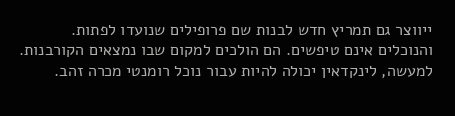ייווצר גם תמריץ חדש לבנות שם פרופילים שנועדו לפתות.
והנוכלים אינם טיפשים. הם הולכים למקום שבו נמצאים הקורבנות.
למעשה, לינקדאין יכולה להיות עבור נוכל רומנטי מכרה זהב.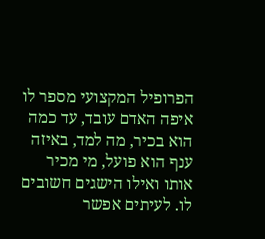הפרופיל המקצועי מספר לו איפה האדם עובד, עד כמה הוא בכיר, מה למד, באיזה ענף הוא פועל, מי מכיר אותו ואילו הישגים חשובים לו. לעיתים אפשר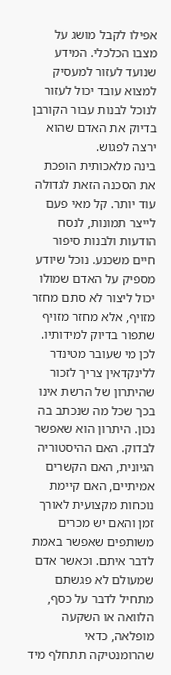אפילו לקבל מושג על מצבו הכלכלי. המידע שנועד לעזור למעסיק למצוא עובד יכול לעזור לנוכל לבנות עבור הקורבן בדיוק את האדם שהוא ירצה לפגוש.
בינה מלאכותית הופכת את הסכנה הזאת לגדולה עוד יותר. קל מאי פעם לייצר תמונות, לנסח הודעות ולבנות סיפור חיים משכנע. נוכל שיודע מספיק על האדם שמולו יכול ליצור לא סתם מחזר מזויף, אלא מחזר מזויף שתפור בדיוק למידותיו.
לכן מי שעובר מטינדר ללינקדאין צריך לזכור שהיתרון של הרשת אינו בכך שכל מה שנכתב בה נכון. היתרון הוא שאפשר לבדוק. האם ההיסטוריה הגיונית, האם הקשרים אמיתיים, האם קיימת נוכחות מקצועית לאורך זמן והאם יש מכרים משותפים שאפשר באמת לדבר איתם. וכאשר אדם שמעולם לא פגשתם מתחיל לדבר על כסף, הלוואה או השקעה מופלאה, כדאי שהרומנטיקה תתחלף מיד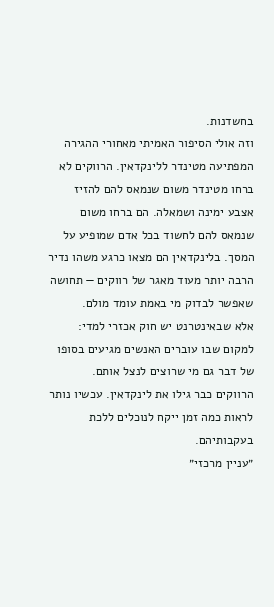בחשדנות.
וזה אולי הסיפור האמיתי מאחורי ההגירה המפתיעה מטינדר ללינקדאין. הרווקים לא ברחו מטינדר משום שנמאס להם להזיז אצבע ימינה ושמאלה. הם ברחו משום שנמאס להם לחשוד בכל אדם שמופיע על המסך. בלינקדאין הם מצאו כרגע משהו נדיר הרבה יותר מעוד מאגר של רווקים — תחושה שאפשר לבדוק מי באמת עומד מולם.
אלא שבאינטרנט יש חוק אכזרי למדי: למקום שבו עוברים האנשים מגיעים בסופו של דבר גם מי שרוצים לנצל אותם.
הרווקים כבר גילו את לינקדאין. עכשיו נותר לראות כמה זמן ייקח לנוכלים ללכת בעקבותיהם.
״עניין מרכזי״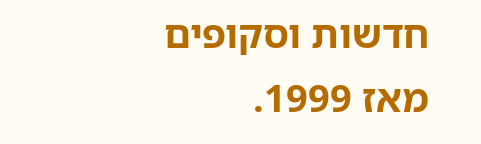חדשות וסקופים מאז 1999.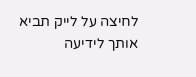לחיצה על לייק תביא אותך לידיעה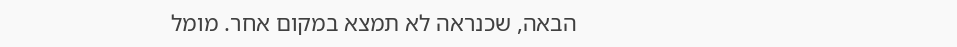הבאה, שכנראה לא תמצא במקום אחר. מומל